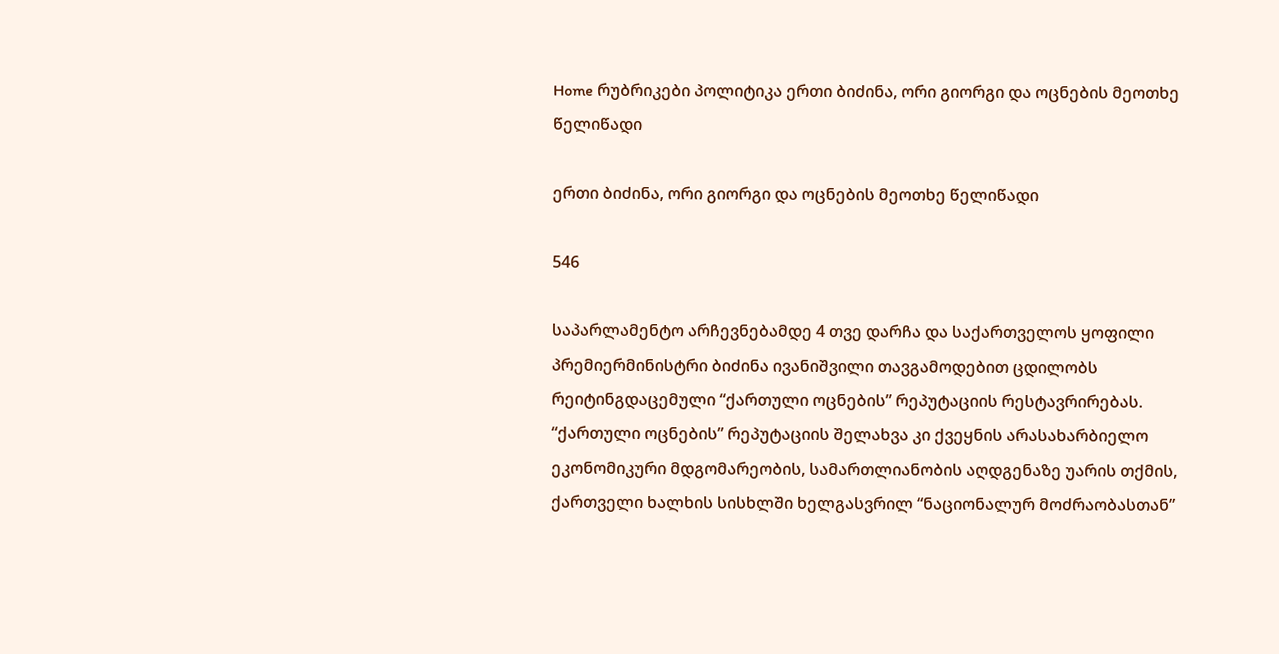Home რუბრიკები პოლიტიკა ერთი ბიძინა, ორი გიორგი და ოცნების მეოთხე წელიწადი

ერთი ბიძინა, ორი გიორგი და ოცნების მეოთხე წელიწადი

546

საპარლამენტო არჩევნებამდე 4 თვე დარჩა და საქართველოს ყოფილი პრემიერმინისტრი ბიძინა ივანიშვილი თავგამოდებით ცდილობს რეიტინგდაცემული “ქართული ოცნების” რეპუტაციის რესტავრირებას. “ქართული ოცნების” რეპუტაციის შელახვა კი ქვეყნის არასახარბიელო ეკონომიკური მდგომარეობის, სამართლიანობის აღდგენაზე უარის თქმის, ქართველი ხალხის სისხლში ხელგასვრილ “ნაციონალურ მოძრაობასთან”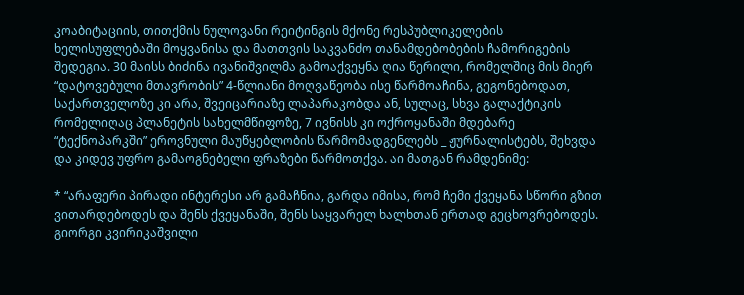კოაბიტაციის, თითქმის ნულოვანი რეიტინგის მქონე რესპუბლიკელების ხელისუფლებაში მოყვანისა და მათთვის საკვანძო თანამდებობების ჩამორიგების შედეგია. 30 მაისს ბიძინა ივანიშვილმა გამოაქვეყნა ღია წერილი, რომელშიც მის მიერ “დატოვებული მთავრობის” 4-წლიანი მოღვაწეობა ისე წარმოაჩინა, გეგონებოდათ, საქართველოზე კი არა, შვეიცარიაზე ლაპარაკობდა ან, სულაც, სხვა გალაქტიკის რომელიღაც პლანეტის სახელმწიფოზე, 7 ივნისს კი ოქროყანაში მდებარე “ტექნოპარკში” ეროვნული მაუწყებლობის წარმომადგენლებს _ ჟურნალისტებს, შეხვდა და კიდევ უფრო გამაოგნებელი ფრაზები წარმოთქვა. აი მათგან რამდენიმე:

* “არაფერი პირადი ინტერესი არ გამაჩნია, გარდა იმისა, რომ ჩემი ქვეყანა სწორი გზით ვითარდებოდეს და შენს ქვეყანაში, შენს საყვარელ ხალხთან ერთად გეცხოვრებოდეს. გიორგი კვირიკაშვილი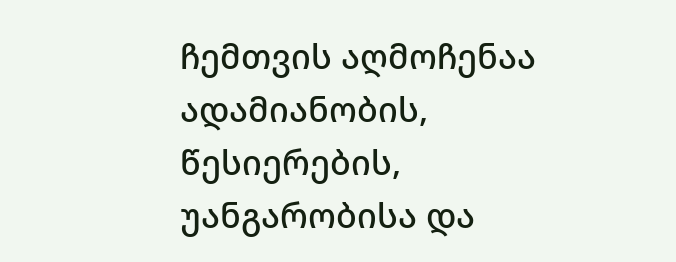ჩემთვის აღმოჩენაა ადამიანობის, წესიერების, უანგარობისა და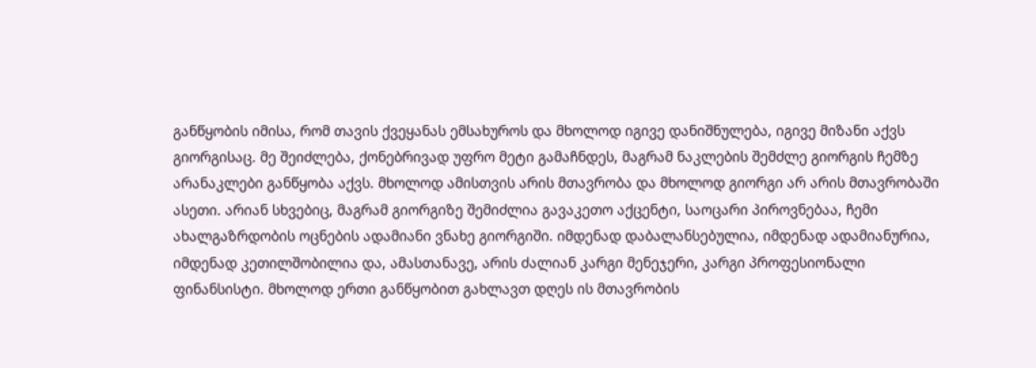განწყობის იმისა, რომ თავის ქვეყანას ემსახუროს და მხოლოდ იგივე დანიშნულება, იგივე მიზანი აქვს გიორგისაც. მე შეიძლება, ქონებრივად უფრო მეტი გამაჩნდეს, მაგრამ ნაკლების შემძლე გიორგის ჩემზე არანაკლები განწყობა აქვს. მხოლოდ ამისთვის არის მთავრობა და მხოლოდ გიორგი არ არის მთავრობაში ასეთი. არიან სხვებიც, მაგრამ გიორგიზე შემიძლია გავაკეთო აქცენტი, საოცარი პიროვნებაა, ჩემი ახალგაზრდობის ოცნების ადამიანი ვნახე გიორგიში. იმდენად დაბალანსებულია, იმდენად ადამიანურია, იმდენად კეთილშობილია და, ამასთანავე, არის ძალიან კარგი მენეჯერი, კარგი პროფესიონალი ფინანსისტი. მხოლოდ ერთი განწყობით გახლავთ დღეს ის მთავრობის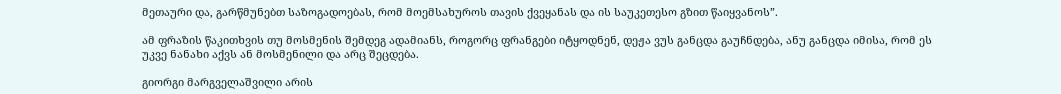მეთაური და, გარწმუნებთ საზოგადოებას, რომ მოემსახუროს თავის ქვეყანას და ის საუკეთესო გზით წაიყვანოს”.

ამ ფრაზის წაკითხვის თუ მოსმენის შემდეგ ადამიანს, როგორც ფრანგები იტყოდნენ, დეჟა ვუს განცდა გაუჩნდება, ანუ განცდა იმისა, რომ ეს უკვე ნანახი აქვს ან მოსმენილი და არც შეცდება.

გიორგი მარგველაშვილი არის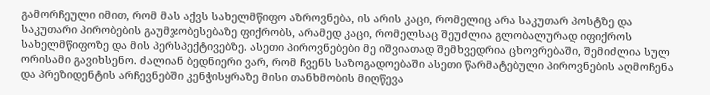გამორჩეული იმით, რომ მას აქვს სახელმწიფო აზროვნება, ის არის კაცი, რომელიც არა საკუთარ პოსტზე და საკუთარი პირობების გაუმჯობესებაზე ფიქრობს, არამედ კაცი, რომელსაც შეუძლია გლობალურად იფიქროს სახელმწიფოზე და მის პერსპექტივებზე. ასეთი პიროვნებები მე იშვიათად შემხვედრია ცხოვრებაში, შემიძლია სულ ორისამი გავიხსენო. ძალიან ბედნიერი ვარ, რომ ჩვენს საზოგადოებაში ასეთი წარმატებული პიროვნების აღმოჩენა და პრეზიდენტის არჩევნებში კენჭისყრაზე მისი თანხმობის მიღწევა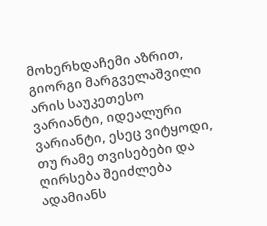მოხერხდაჩემი აზრით, გიორგი მარგველაშვილი არის საუკეთესო ვარიანტი, იდეალური ვარიანტი, ესეც ვიტყოდი, თუ რამე თვისებები და ღირსება შეიძლება ადამიანს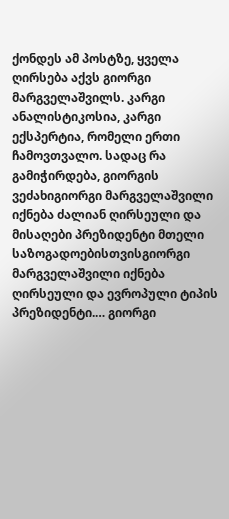ქონდეს ამ პოსტზე, ყველა ღირსება აქვს გიორგი მარგველაშვილს. კარგი ანალისტიკოსია, კარგი ექსპერტია, რომელი ერთი ჩამოვთვალო. სადაც რა გამიჭირდება, გიორგის ვეძახიგიორგი მარგველაშვილი იქნება ძალიან ღირსეული და მისაღები პრეზიდენტი მთელი საზოგადოებისთვისგიორგი მარგველაშვილი იქნება ღირსეული და ევროპული ტიპის პრეზიდენტი.… გიორგი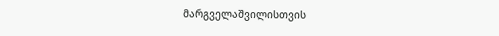მარგველაშვილისთვის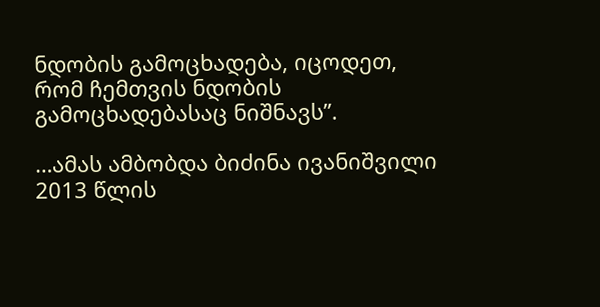ნდობის გამოცხადება, იცოდეთ, რომ ჩემთვის ნდობის გამოცხადებასაც ნიშნავს”.

…ამას ამბობდა ბიძინა ივანიშვილი 2013 წლის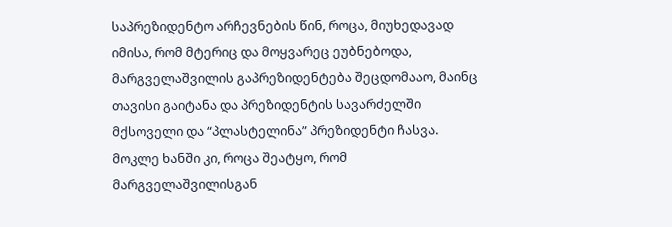საპრეზიდენტო არჩევნების წინ, როცა, მიუხედავად იმისა, რომ მტერიც და მოყვარეც ეუბნებოდა, მარგველაშვილის გაპრეზიდენტება შეცდომააო, მაინც თავისი გაიტანა და პრეზიდენტის სავარძელში მქსოველი და “პლასტელინა” პრეზიდენტი ჩასვა. მოკლე ხანში კი, როცა შეატყო, რომ მარგველაშვილისგან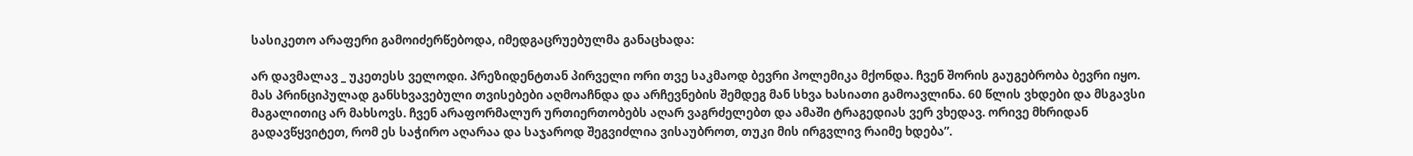სასიკეთო არაფერი გამოიძერწებოდა, იმედგაცრუებულმა განაცხადა:

არ დავმალავ _ უკეთესს ველოდი. პრეზიდენტთან პირველი ორი თვე საკმაოდ ბევრი პოლემიკა მქონდა. ჩვენ შორის გაუგებრობა ბევრი იყო. მას პრინციპულად განსხვავებული თვისებები აღმოაჩნდა და არჩევნების შემდეგ მან სხვა ხასიათი გამოავლინა. 60 წლის ვხდები და მსგავსი მაგალითიც არ მახსოვს. ჩვენ არაფორმალურ ურთიერთობებს აღარ ვაგრძელებთ და ამაში ტრაგედიას ვერ ვხედავ. ორივე მხრიდან გადავწყვიტეთ, რომ ეს საჭირო აღარაა და საჯაროდ შეგვიძლია ვისაუბროთ, თუკი მის ირგვლივ რაიმე ხდება”.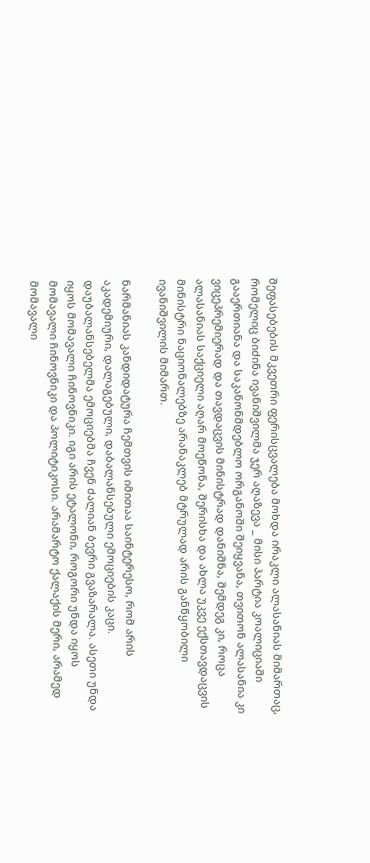შეფასებების მკვეთრი ფერისცვალება მოხდა ირაკლი ალასანიას მიმართაც, რომელიც ბიძინა ივანიშვილმა ჯერ აღაზევა _ მისი პარტია კოალიციაში გააერთიანა და საკანონმდებლო ორგანოში შეიყვანა, თვითონ ალასანია კი ვიცეპრემიერად და თავდაცვის მინისტრად დანიშნა, შემდეგ კი, როცა ალასანიას საქციელი აღარ მოეწონა, შერისხა და ახლა უკვე ექსთავდაცვის მინისტრი ნაციონალებზე არანაკლებ მტრულად არის განწყობილი ივანიშვილის მიმართ.

ნარმანიას კანდიდატურა ჩემთვის იმითაა საინტერესო, რომ არის აკადემიური, დალაგებული, დაბალანსებული ემოციების კაცი. დაუბალანსებელმა ემოციებმა ჩვენ ძალიან ბევრი გვაზარალა. ასეთი უნდა იყოს მომავალი ჩინოვნიკი. იგი არის ეტალონი, როგორი უნდა იყოს მომავალი ჩინოვნიკი და პოლიტიკოსი. არამარტო ქალაქის მერი, არამედ მომავალი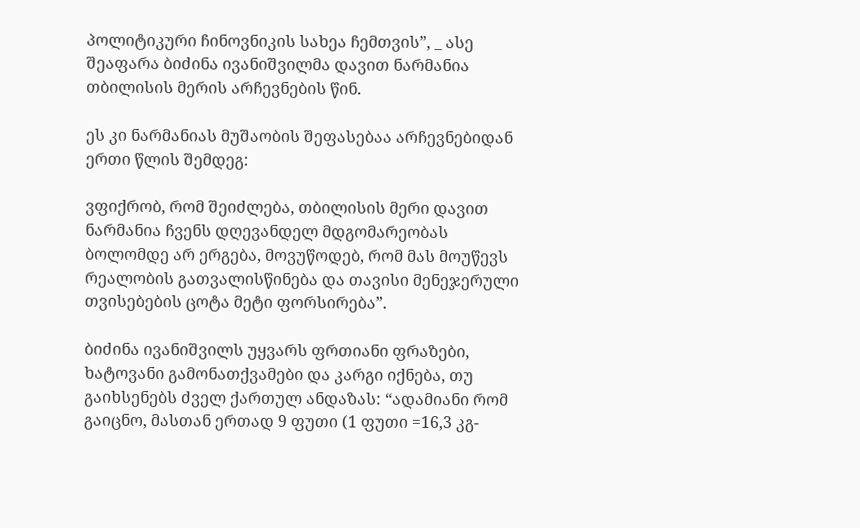პოლიტიკური ჩინოვნიკის სახეა ჩემთვის”, _ ასე შეაფარა ბიძინა ივანიშვილმა დავით ნარმანია თბილისის მერის არჩევნების წინ.

ეს კი ნარმანიას მუშაობის შეფასებაა არჩევნებიდან ერთი წლის შემდეგ:

ვფიქრობ, რომ შეიძლება, თბილისის მერი დავით ნარმანია ჩვენს დღევანდელ მდგომარეობას ბოლომდე არ ერგება, მოვუწოდებ, რომ მას მოუწევს რეალობის გათვალისწინება და თავისი მენეჯერული თვისებების ცოტა მეტი ფორსირება”.

ბიძინა ივანიშვილს უყვარს ფრთიანი ფრაზები, ხატოვანი გამონათქვამები და კარგი იქნება, თუ გაიხსენებს ძველ ქართულ ანდაზას: “ადამიანი რომ გაიცნო, მასთან ერთად 9 ფუთი (1 ფუთი =16,3 კგ-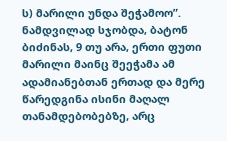ს) მარილი უნდა შეჭამოო”. ნამდვილად სჯობდა, ბატონ ბიძინას, 9 თუ არა, ერთი ფუთი მარილი მაინც შეეჭამა ამ ადამიანებთან ერთად და მერე წარედგინა ისინი მაღალ თანამდებობებზე, არც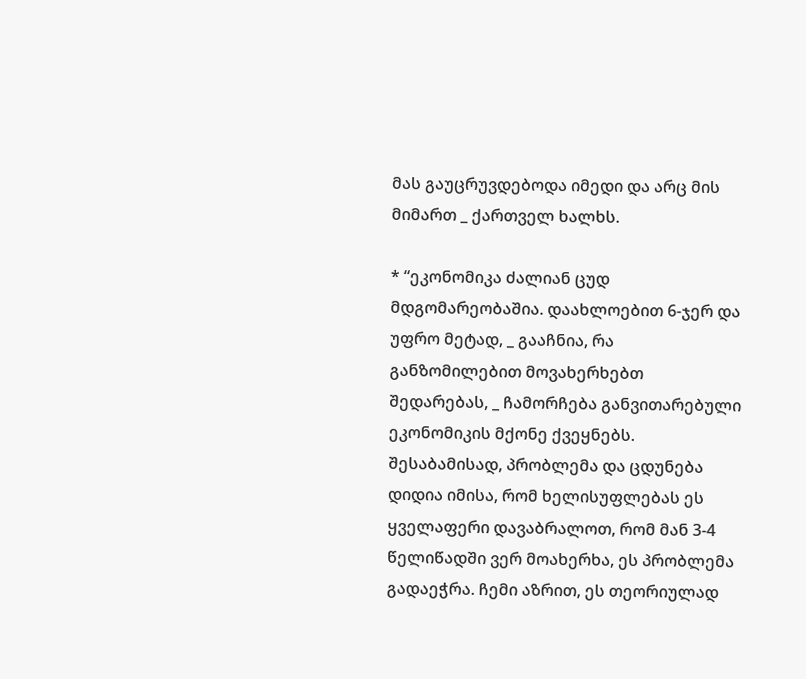მას გაუცრუვდებოდა იმედი და არც მის მიმართ _ ქართველ ხალხს.

* “ეკონომიკა ძალიან ცუდ მდგომარეობაშია. დაახლოებით 6-ჯერ და უფრო მეტად, _ გააჩნია, რა განზომილებით მოვახერხებთ შედარებას, _ ჩამორჩება განვითარებული ეკონომიკის მქონე ქვეყნებს. შესაბამისად, პრობლემა და ცდუნება დიდია იმისა, რომ ხელისუფლებას ეს ყველაფერი დავაბრალოთ, რომ მან 3-4 წელიწადში ვერ მოახერხა, ეს პრობლემა გადაეჭრა. ჩემი აზრით, ეს თეორიულად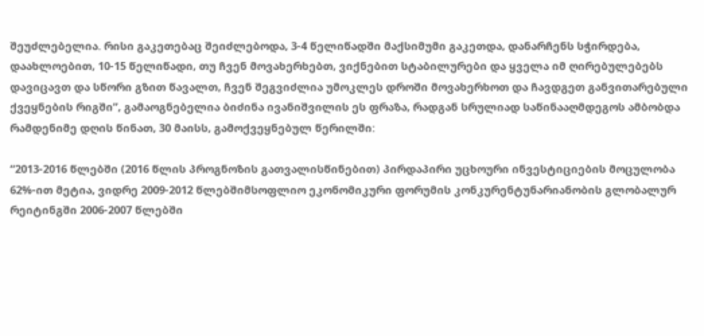შეუძლებელია. რისი გაკეთებაც შეიძლებოდა, 3-4 წელიწადში მაქსიმუმი გაკეთდა, დანარჩენს სჭირდება, დაახლოებით, 10-15 წელიწადი, თუ ჩვენ მოვახერხებთ, ვიქნებით სტაბილურები და ყველა იმ ღირებულებებს დავიცავთ და სწორი გზით წავალთ, ჩვენ შეგვიძლია უმოკლეს დროში მოვახერხოთ და ჩავდგეთ განვითარებული ქვეყნების რიგში”, გამაოგნებელია ბიძინა ივანიშვილის ეს ფრაზა, რადგან სრულიად საწინააღმდეგოს ამბობდა რამდენიმე დღის წინათ, 30 მაისს, გამოქვეყნებულ წერილში:

“2013-2016 წლებში (2016 წლის პროგნოზის გათვალისწინებით) პირდაპირი უცხოური ინვესტიციების მოცულობა 62%-ით მეტია, ვიდრე 2009-2012 წლებშიმსოფლიო ეკონომიკური ფორუმის კონკურენტუნარიანობის გლობალურ რეიტინგში 2006-2007 წლებში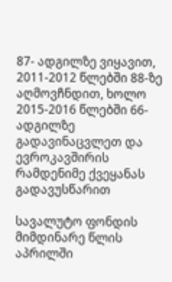87- ადგილზე ვიყავით, 2011-2012 წლებში 88-ზე აღმოვჩნდით, ხოლო 2015-2016 წლებში 66- ადგილზე გადავინაცვლეთ და ევროკავშირის რამდენიმე ქვეყანას გადავუსწარით

სავალუტო ფონდის მიმდინარე წლის აპრილში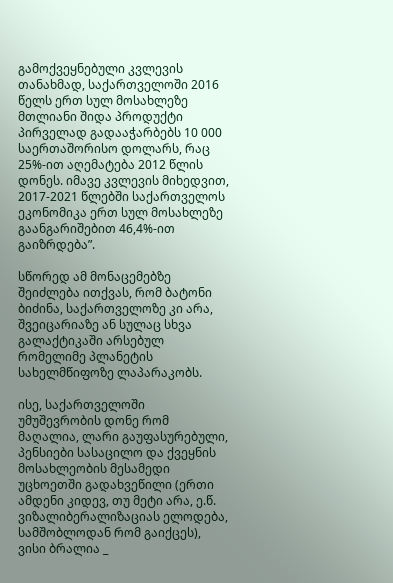გამოქვეყნებული კვლევის თანახმად, საქართველოში 2016 წელს ერთ სულ მოსახლეზე მთლიანი შიდა პროდუქტი პირველად გადააჭარბებს 10 000 საერთაშორისო დოლარს, რაც 25%-ით აღემატება 2012 წლის დონეს. იმავე კვლევის მიხედვით, 2017-2021 წლებში საქართველოს ეკონომიკა ერთ სულ მოსახლეზე გაანგარიშებით 46,4%-ით გაიზრდება”.

სწორედ ამ მონაცემებზე შეიძლება ითქვას, რომ ბატონი ბიძინა, საქართველოზე კი არა, შვეიცარიაზე ან სულაც სხვა გალაქტიკაში არსებულ რომელიმე პლანეტის სახელმწიფოზე ლაპარაკობს.

ისე, საქართველოში უმუშევრობის დონე რომ მაღალია, ლარი გაუფასურებული, პენსიები სასაცილო და ქვეყნის მოსახლეობის მესამედი უცხოეთში გადახვეწილი (ერთი ამდენი კიდევ, თუ მეტი არა, ე.წ. ვიზალიბერალიზაციას ელოდება, სამშობლოდან რომ გაიქცეს), ვისი ბრალია _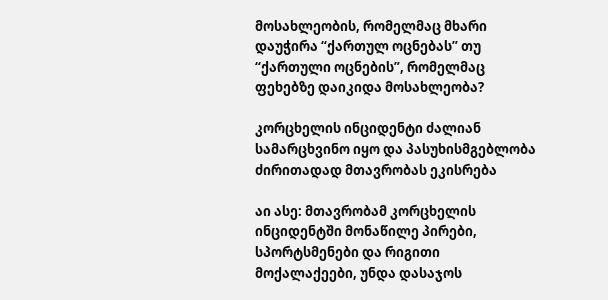მოსახლეობის, რომელმაც მხარი დაუჭირა “ქართულ ოცნებას” თუ “ქართული ოცნების”, რომელმაც ფეხებზე დაიკიდა მოსახლეობა?

კორცხელის ინციდენტი ძალიან სამარცხვინო იყო და პასუხისმგებლობა ძირითადად მთავრობას ეკისრება

აი ასე: მთავრობამ კორცხელის ინციდენტში მონაწილე პირები, სპორტსმენები და რიგითი მოქალაქეები, უნდა დასაჯოს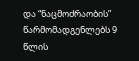და “ნაცმოძრაობის” წარმომადგენლებს 9 წლის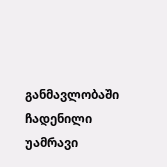განმავლობაში ჩადენილი უამრავი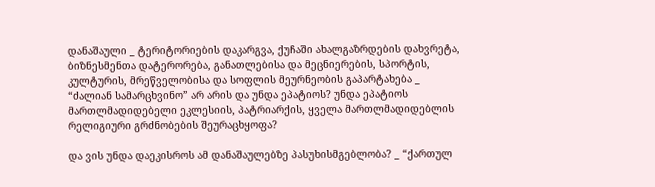დანაშაული _ ტერიტორიების დაკარგვა, ქუჩაში ახალგაზრდების დახვრეტა, ბიზნესმენთა დატერორება, განათლებისა და მეცნიერების, სპორტის, კულტურის, მრეწველობისა და სოფლის მეურნეობის გაპარტახება _ “ძალიან სამარცხვინო” არ არის და უნდა ეპატიოს? უნდა ეპატიოს მართლმადიდებელი ეკლესიის, პატრიარქის, ყველა მართლმადიდებლის რელიგიური გრძნობების შეურაცხყოფა?

და ვის უნდა დაეკისროს ამ დანაშაულებზე პასუხისმგებლობა? _ “ქართულ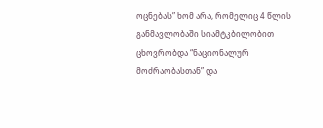ოცნებას” ხომ არა, რომელიც 4 წლის განმავლობაში სიამტკბილობით ცხოვრობდა “ნაციონალურ მოძრაობასთან” და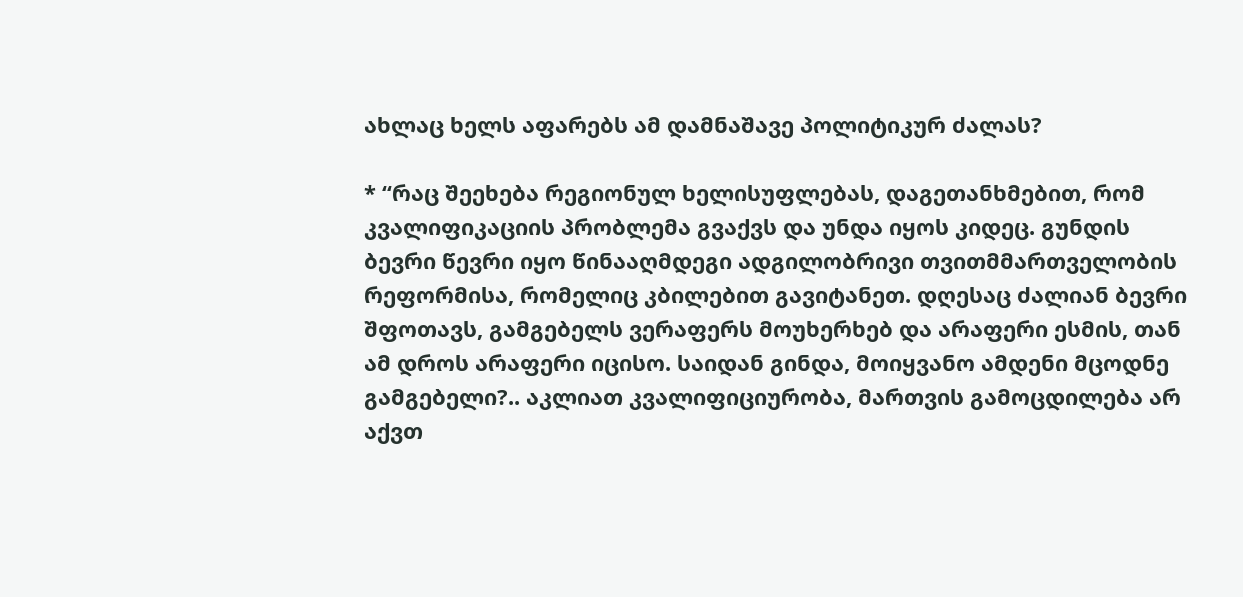ახლაც ხელს აფარებს ამ დამნაშავე პოლიტიკურ ძალას?

* “რაც შეეხება რეგიონულ ხელისუფლებას, დაგეთანხმებით, რომ კვალიფიკაციის პრობლემა გვაქვს და უნდა იყოს კიდეც. გუნდის ბევრი წევრი იყო წინააღმდეგი ადგილობრივი თვითმმართველობის რეფორმისა, რომელიც კბილებით გავიტანეთ. დღესაც ძალიან ბევრი შფოთავს, გამგებელს ვერაფერს მოუხერხებ და არაფერი ესმის, თან ამ დროს არაფერი იცისო. საიდან გინდა, მოიყვანო ამდენი მცოდნე გამგებელი?.. აკლიათ კვალიფიციურობა, მართვის გამოცდილება არ აქვთ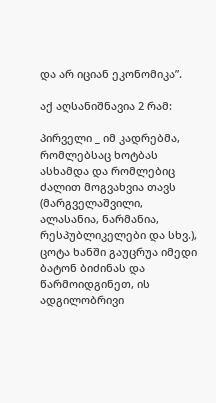და არ იციან ეკონომიკა”.

აქ აღსანიშნავია 2 რამ:

პირველი _ იმ კადრებმა, რომლებსაც ხოტბას ასხამდა და რომლებიც ძალით მოგვახვია თავს (მარგველაშვილი, ალასანია, ნარმანია, რესპუბლიკელები და სხვ.), ცოტა ხანში გაუცრუა იმედი ბატონ ბიძინას და წარმოიდგინეთ, ის ადგილობრივი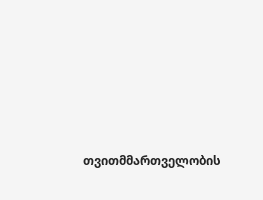თვითმმართველობის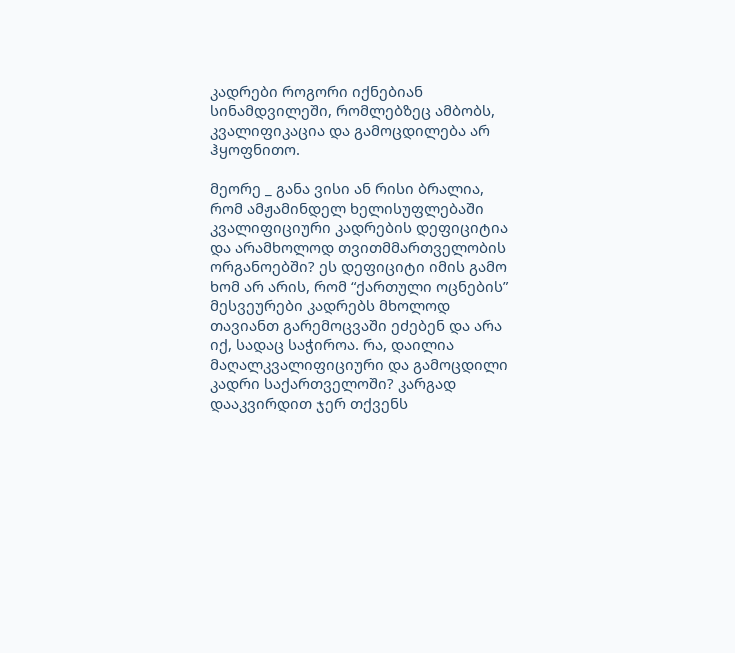კადრები როგორი იქნებიან სინამდვილეში, რომლებზეც ამბობს, კვალიფიკაცია და გამოცდილება არ ჰყოფნითო.

მეორე _ განა ვისი ან რისი ბრალია, რომ ამჟამინდელ ხელისუფლებაში კვალიფიციური კადრების დეფიციტია და არამხოლოდ თვითმმართველობის ორგანოებში? ეს დეფიციტი იმის გამო ხომ არ არის, რომ “ქართული ოცნების” მესვეურები კადრებს მხოლოდ თავიანთ გარემოცვაში ეძებენ და არა იქ, სადაც საჭიროა. რა, დაილია მაღალკვალიფიციური და გამოცდილი კადრი საქართველოში? კარგად დააკვირდით ჯერ თქვენს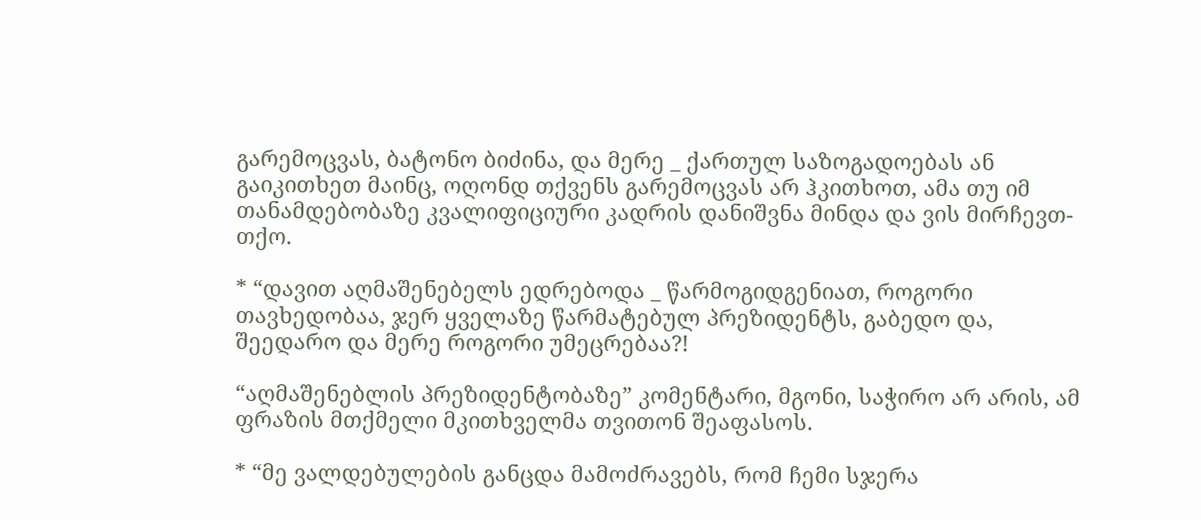გარემოცვას, ბატონო ბიძინა, და მერე _ ქართულ საზოგადოებას ან გაიკითხეთ მაინც, ოღონდ თქვენს გარემოცვას არ ჰკითხოთ, ამა თუ იმ თანამდებობაზე კვალიფიციური კადრის დანიშვნა მინდა და ვის მირჩევთ-თქო.

* “დავით აღმაშენებელს ედრებოდა _ წარმოგიდგენიათ, როგორი თავხედობაა, ჯერ ყველაზე წარმატებულ პრეზიდენტს, გაბედო და, შეედარო და მერე როგორი უმეცრებაა?!

“აღმაშენებლის პრეზიდენტობაზე” კომენტარი, მგონი, საჭირო არ არის, ამ ფრაზის მთქმელი მკითხველმა თვითონ შეაფასოს.

* “მე ვალდებულების განცდა მამოძრავებს, რომ ჩემი სჯერა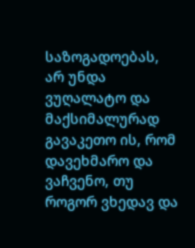საზოგადოებას, არ უნდა ვუღალატო და მაქსიმალურად გავაკეთო ის, რომ დავეხმარო და ვაჩვენო, თუ როგორ ვხედავ და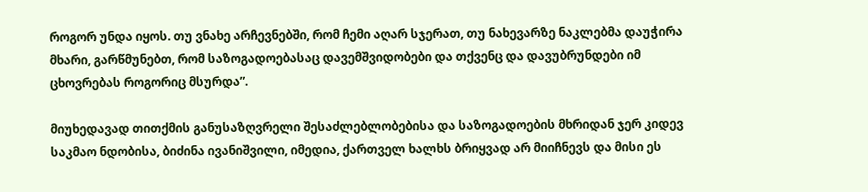როგორ უნდა იყოს. თუ ვნახე არჩევნებში, რომ ჩემი აღარ სჯერათ, თუ ნახევარზე ნაკლებმა დაუჭირა მხარი, გარწმუნებთ, რომ საზოგადოებასაც დავემშვიდობები და თქვენც და დავუბრუნდები იმ ცხოვრებას როგორიც მსურდა”.

მიუხედავად თითქმის განუსაზღვრელი შესაძლებლობებისა და საზოგადოების მხრიდან ჯერ კიდევ საკმაო ნდობისა, ბიძინა ივანიშვილი, იმედია, ქართველ ხალხს ბრიყვად არ მიიჩნევს და მისი ეს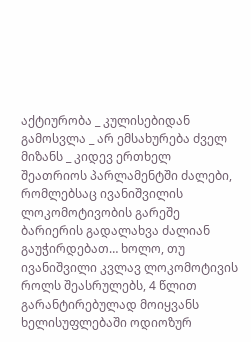აქტიურობა _ კულისებიდან გამოსვლა _ არ ემსახურება ძველ მიზანს _ კიდევ ერთხელ შეათრიოს პარლამენტში ძალები, რომლებსაც ივანიშვილის ლოკომოტივობის გარეშე ბარიერის გადალახვა ძალიან გაუჭირდებათ… ხოლო, თუ ივანიშვილი კვლავ ლოკომოტივის როლს შეასრულებს, 4 წლით გარანტირებულად მოიყვანს ხელისუფლებაში ოდიოზურ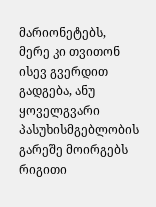მარიონეტებს, მერე კი თვითონ ისევ გვერდით გადგება, ანუ ყოველგვარი პასუხისმგებლობის გარეშე მოირგებს რიგითი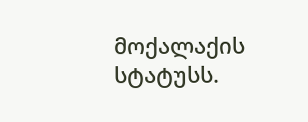მოქალაქის სტატუსს.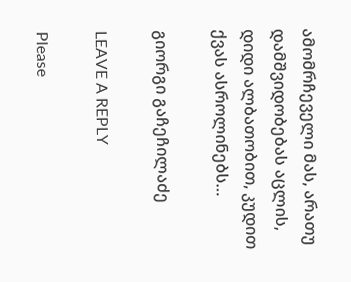ამომრჩეველი მას, არათუ დამშვიდობებას აცლის, დიდი ალბათობით, კუდით ქვას ასროლინებს…

გიორგი გაჩეჩილაძე

LEAVE A REPLY

Please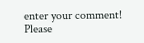enter your comment!
Please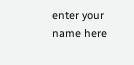enter your name here